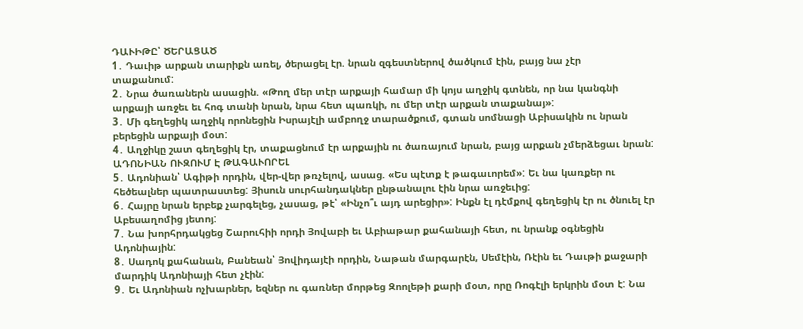ԴԱՒԻԹԸ՝ ԾԵՐԱՑԱԾ
1․ Դաւիթ արքան տարիքն առել, ծերացել էր. նրան զգեստներով ծածկում էին, բայց նա չէր
տաքանում:
2․ Նրա ծառաներն ասացին. «Թող մեր տէր արքայի համար մի կոյս աղջիկ գտնեն, որ նա կանգնի արքայի առջեւ եւ հոգ տանի նրան, նրա հետ պառկի, ու մեր տէր արքան տաքանայ»:
3․ Մի գեղեցիկ աղջիկ որոնեցին Իսրայէլի ամբողջ տարածքում, գտան սոմնացի Աբիսակին ու նրան բերեցին արքայի մօտ:
4․ Աղջիկը շատ գեղեցիկ էր, տաքացնում էր արքային ու ծառայում նրան, բայց արքան չմերձեցաւ նրան:
ԱԴՈՆԻԱՆ ՈՒԶՈՒՄ Է ԹԱԳԱՒՈՐԵԼ
5․ Ադոնիան՝ Ագիթի որդին, վեր-վեր թռչելով, ասաց. «Ես պէտք է թագաւորեմ»: Եւ նա կառքեր ու հեծեալներ պատրաստեց: Յիսուն սուրհանդակներ ընթանալու էին նրա առջեւից:
6․ Հայրը նրան երբեք չարգելեց, չասաց, թէ՝ «Ինչո՞ւ այդ արեցիր»: Ինքն էլ դէմքով գեղեցիկ էր ու ծնուել էր Աբեսաղոմից յետոյ:
7․ Նա խորհրդակցեց Շարուհիի որդի Յովաբի եւ Աբիաթար քահանայի հետ, ու նրանք օգնեցին Ադոնիային:
8․ Սադոկ քահանան, Բանեան՝ Յովիդայէի որդին, Նաթան մարգարէն, Սեմէին, Ռէին եւ Դաւթի քաջարի մարդիկ Ադոնիայի հետ չէին:
9․ Եւ Ադոնիան ոչխարներ, եզներ ու գառներ մորթեց Զոոլեթի քարի մօտ, որը Ռոգէլի երկրին մօտ է: Նա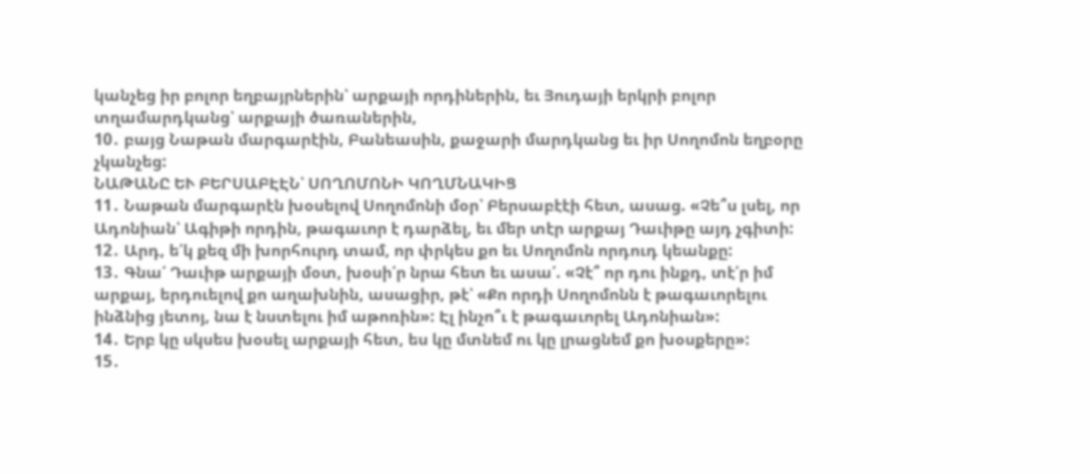կանչեց իր բոլոր եղբայրներին՝ արքայի որդիներին, եւ Յուդայի երկրի բոլոր տղամարդկանց՝ արքայի ծառաներին,
10․ բայց Նաթան մարգարէին, Բանեասին, քաջարի մարդկանց եւ իր Սողոմոն եղբօրը չկանչեց:
ՆԱԹԱՆԸ ԵՒ ԲԵՐՍԱԲԷԷՆ՝ ՍՈՂՈՄՈՆԻ ԿՈՂՄՆԱԿԻՑ
11․ Նաթան մարգարէն խօսելով Սողոմոնի մօր՝ Բերսաբէէի հետ, ասաց. «Չե՞ս լսել, որ Ադոնիան՝ Ագիթի որդին, թագաւոր է դարձել, եւ մեր տէր արքայ Դաւիթը այդ չգիտի:
12․ Արդ, ե՛կ քեզ մի խորհուրդ տամ, որ փրկես քո եւ Սողոմոն որդուդ կեանքը:
13․ Գնա՛ Դաւիթ արքայի մօտ, խօսի՛ր նրա հետ եւ ասա՛. «Չէ՞ որ դու ինքդ, տէ՛ր իմ արքայ, երդուելով քո աղախնին, ասացիր, թէ՝ «Քո որդի Սողոմոնն է թագաւորելու ինձնից յետոյ, նա է նստելու իմ աթոռին»: Էլ ինչո՞ւ է թագաւորել Ադոնիան»:
14․ Երբ կը սկսես խօսել արքայի հետ, ես կը մտնեմ ու կը լրացնեմ քո խօսքերը»:
15․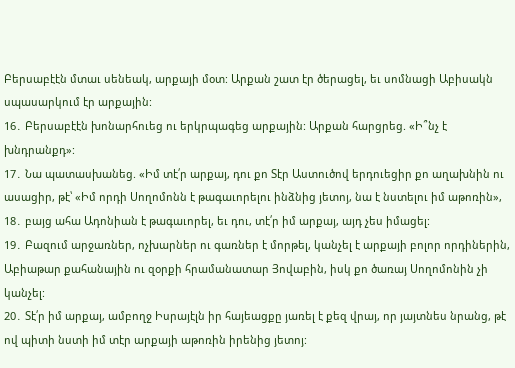Բերսաբէէն մտաւ սենեակ, արքայի մօտ: Արքան շատ էր ծերացել, եւ սոմնացի Աբիսակն սպասարկում էր արքային:
16․ Բերսաբէէն խոնարհուեց ու երկրպագեց արքային: Արքան հարցրեց. «Ի՞նչ է խնդրանքդ»:
17․ Նա պատասխանեց. «Իմ տէ՛ր արքայ, դու քո Տէր Աստուծով երդուեցիր քո աղախնին ու ասացիր, թէ՝ «Իմ որդի Սողոմոնն է թագաւորելու ինձնից յետոյ, նա է նստելու իմ աթոռին»,
18․ բայց ահա Ադոնիան է թագաւորել, եւ դու, տէ՛ր իմ արքայ, այդ չես իմացել:
19․ Բազում արջառներ, ոչխարներ ու գառներ է մորթել, կանչել է արքայի բոլոր որդիներին, Աբիաթար քահանային ու զօրքի հրամանատար Յովաբին, իսկ քո ծառայ Սողոմոնին չի կանչել:
20․ Տէ՛ր իմ արքայ, ամբողջ Իսրայէլն իր հայեացքը յառել է քեզ վրայ, որ յայտնես նրանց, թէ ով պիտի նստի իմ տէր արքայի աթոռին իրենից յետոյ: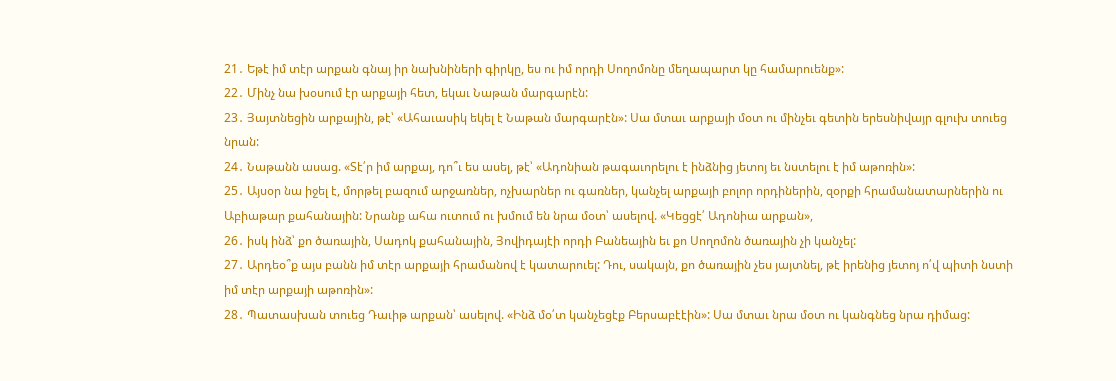21․ Եթէ իմ տէր արքան գնայ իր նախնիների գիրկը, ես ու իմ որդի Սողոմոնը մեղապարտ կը համարուենք»:
22․ Մինչ նա խօսում էր արքայի հետ, եկաւ Նաթան մարգարէն:
23․ Յայտնեցին արքային, թէ՝ «Ահաւասիկ եկել է Նաթան մարգարէն»: Սա մտաւ արքայի մօտ ու մինչեւ գետին երեսնիվայր գլուխ տուեց նրան:
24․ Նաթանն ասաց. «Տէ՛ր իմ արքայ, դո՞ւ ես ասել, թէ՝ «Ադոնիան թագաւորելու է ինձնից յետոյ եւ նստելու է իմ աթոռին»:
25․ Այսօր նա իջել է, մորթել բազում արջառներ, ոչխարներ ու գառներ, կանչել արքայի բոլոր որդիներին, զօրքի հրամանատարներին ու Աբիաթար քահանային: Նրանք ահա ուտում ու խմում են նրա մօտ՝ ասելով. «Կեցցէ՛ Ադոնիա արքան»,
26․ իսկ ինձ՝ քո ծառային, Սադոկ քահանային, Յովիդայէի որդի Բանեային եւ քո Սողոմոն ծառային չի կանչել:
27․ Արդեօ՞ք այս բանն իմ տէր արքայի հրամանով է կատարուել: Դու, սակայն, քո ծառային չես յայտնել, թէ իրենից յետոյ ո՛վ պիտի նստի իմ տէր արքայի աթոռին»:
28․ Պատասխան տուեց Դաւիթ արքան՝ ասելով. «Ինձ մօ՛տ կանչեցէք Բերսաբէէին»: Սա մտաւ նրա մօտ ու կանգնեց նրա դիմաց: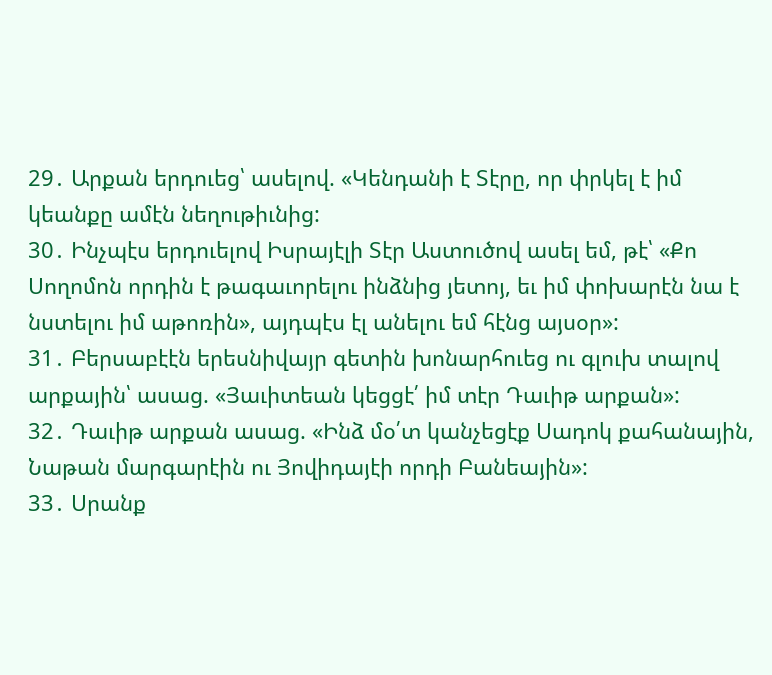29․ Արքան երդուեց՝ ասելով. «Կենդանի է Տէրը, որ փրկել է իմ կեանքը ամէն նեղութիւնից:
30․ Ինչպէս երդուելով Իսրայէլի Տէր Աստուծով ասել եմ, թէ՝ «Քո Սողոմոն որդին է թագաւորելու ինձնից յետոյ, եւ իմ փոխարէն նա է նստելու իմ աթոռին», այդպէս էլ անելու եմ հէնց այսօր»:
31․ Բերսաբէէն երեսնիվայր գետին խոնարհուեց ու գլուխ տալով արքային՝ ասաց. «Յաւիտեան կեցցէ՛ իմ տէր Դաւիթ արքան»:
32․ Դաւիթ արքան ասաց. «Ինձ մօ՛տ կանչեցէք Սադոկ քահանային, Նաթան մարգարէին ու Յովիդայէի որդի Բանեային»:
33․ Սրանք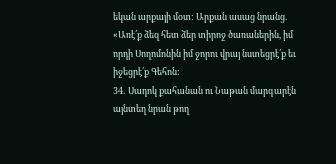եկան արքայի մօտ: Արքան ասաց նրանց. «Առէ՛ք ձեզ հետ ձեր տիրոջ ծառաներին, իմ որդի Սողոմոնին իմ ջորու վրայ նստեցրէ՛ք եւ իջեցրէ՛ք Գեհոն:
34․ Սադոկ քահանան ու Նաթան մարգարէն այնտեղ նրան թող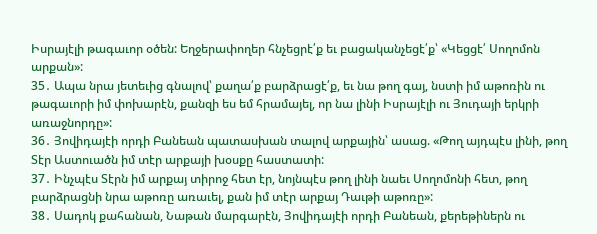Իսրայէլի թագաւոր օծեն: Եղջերափողեր հնչեցրէ՛ք եւ բացականչեցէ՛ք՝ «Կեցցէ՛ Սողոմոն արքան»:
35․ Ապա նրա յետեւից գնալով՝ քաղա՛ք բարձրացէ՛ք, եւ նա թող գայ, նստի իմ աթոռին ու թագաւորի իմ փոխարէն, քանզի ես եմ հրամայել, որ նա լինի Իսրայէլի ու Յուդայի երկրի առաջնորդը»:
36․ Յովիդայէի որդի Բանեան պատասխան տալով արքային՝ ասաց. «Թող այդպէս լինի, թող Տէր Աստուածն իմ տէր արքայի խօսքը հաստատի:
37․ Ինչպէս Տէրն իմ արքայ տիրոջ հետ էր, նոյնպէս թող լինի նաեւ Սողոմոնի հետ, թող բարձրացնի նրա աթոռը առաւել, քան իմ տէր արքայ Դաւթի աթոռը»:
38․ Սադոկ քահանան, Նաթան մարգարէն, Յովիդայէի որդի Բանեան, քերեթիներն ու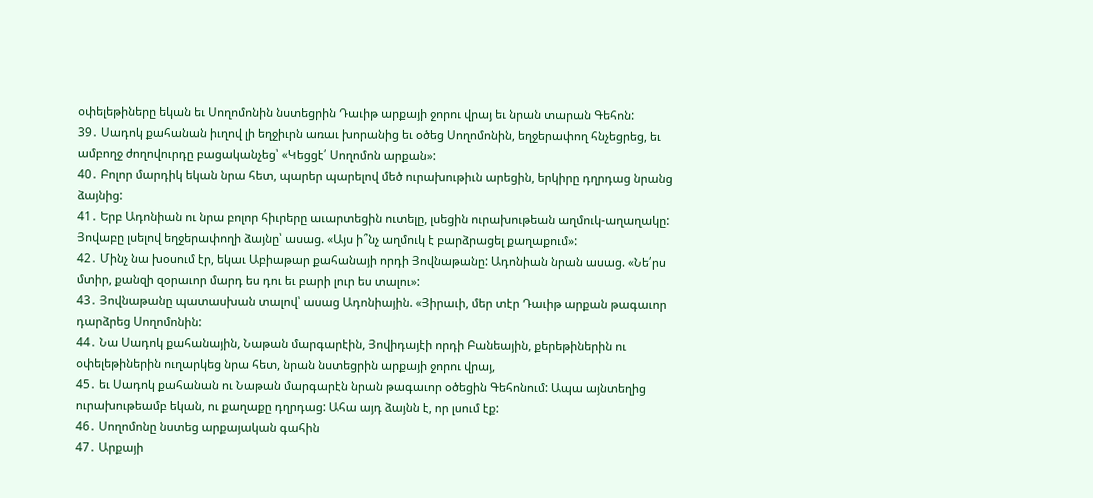օփելեթիները եկան եւ Սողոմոնին նստեցրին Դաւիթ արքայի ջորու վրայ եւ նրան տարան Գեհոն:
39․ Սադոկ քահանան իւղով լի եղջիւրն առաւ խորանից եւ օծեց Սողոմոնին, եղջերափող հնչեցրեց, եւ ամբողջ ժողովուրդը բացականչեց՝ «Կեցցէ՛ Սողոմոն արքան»:
40․ Բոլոր մարդիկ եկան նրա հետ, պարեր պարելով մեծ ուրախութիւն արեցին, երկիրը դղրդաց նրանց ձայնից:
41․ Երբ Ադոնիան ու նրա բոլոր հիւրերը աւարտեցին ուտելը, լսեցին ուրախութեան աղմուկ-աղաղակը: Յովաբը լսելով եղջերափողի ձայնը՝ ասաց. «Այս ի՞նչ աղմուկ է բարձրացել քաղաքում»:
42․ Մինչ նա խօսում էր, եկաւ Աբիաթար քահանայի որդի Յովնաթանը: Ադոնիան նրան ասաց. «Նե՛րս մտիր, քանզի զօրաւոր մարդ ես դու եւ բարի լուր ես տալու»:
43․ Յովնաթանը պատասխան տալով՝ ասաց Ադոնիային. «Յիրաւի, մեր տէր Դաւիթ արքան թագաւոր դարձրեց Սողոմոնին:
44․ Նա Սադոկ քահանային, Նաթան մարգարէին, Յովիդայէի որդի Բանեային, քերեթիներին ու օփելեթիներին ուղարկեց նրա հետ, նրան նստեցրին արքայի ջորու վրայ,
45․ եւ Սադոկ քահանան ու Նաթան մարգարէն նրան թագաւոր օծեցին Գեհոնում: Ապա այնտեղից ուրախութեամբ եկան, ու քաղաքը դղրդաց: Ահա այդ ձայնն է, որ լսում էք:
46․ Սողոմոնը նստեց արքայական գահին
47․ Արքայի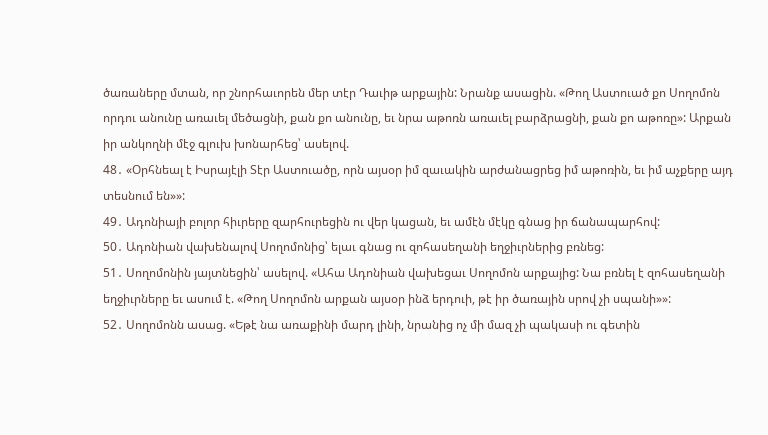ծառաները մտան, որ շնորհաւորեն մեր տէր Դաւիթ արքային: Նրանք ասացին. «Թող Աստուած քո Սողոմոն որդու անունը առաւել մեծացնի, քան քո անունը, եւ նրա աթոռն առաւել բարձրացնի, քան քո աթոռը»: Արքան իր անկողնի մէջ գլուխ խոնարհեց՝ ասելով.
48․ «Օրհնեալ է Իսրայէլի Տէր Աստուածը, որն այսօր իմ զաւակին արժանացրեց իմ աթոռին, եւ իմ աչքերը այդ տեսնում են»»:
49․ Ադոնիայի բոլոր հիւրերը զարհուրեցին ու վեր կացան, եւ ամէն մէկը գնաց իր ճանապարհով:
50․ Ադոնիան վախենալով Սողոմոնից՝ ելաւ գնաց ու զոհասեղանի եղջիւրներից բռնեց:
51․ Սողոմոնին յայտնեցին՝ ասելով. «Ահա Ադոնիան վախեցաւ Սողոմոն արքայից: Նա բռնել է զոհասեղանի եղջիւրները եւ ասում է. «Թող Սողոմոն արքան այսօր ինձ երդուի, թէ իր ծառային սրով չի սպանի»»:
52․ Սողոմոնն ասաց. «Եթէ նա առաքինի մարդ լինի, նրանից ոչ մի մազ չի պակասի ու գետին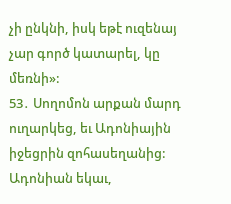չի ընկնի, իսկ եթէ ուզենայ չար գործ կատարել, կը մեռնի»:
53․ Սողոմոն արքան մարդ ուղարկեց, եւ Ադոնիային իջեցրին զոհասեղանից: Ադոնիան եկաւ,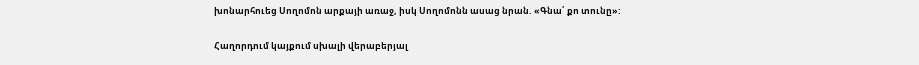խոնարհուեց Սողոմոն արքայի առաջ, իսկ Սողոմոնն ասաց նրան. «Գնա՛ քո տունը»:

Հաղորդում կայքում սխալի վերաբերյալ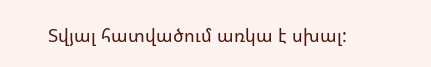Տվյալ հատվածում առկա է սխալ: